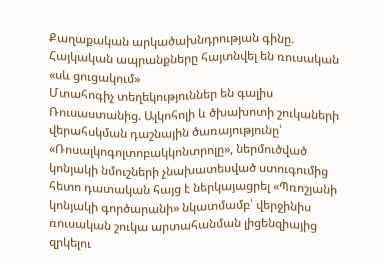Քաղաքական արկածախնդրության գինը. Հայկական ապրանքները հայտնվել են ռուսական «սև ցուցակում»
Մտահոգիչ տեղեկություններ են գալիս Ռուսաստանից. Ալկոհոլի և ծխախոտի շուկաների վերահսկման դաշնային ծառայությունը՝ «Ռոսալկոգոլտոբակկոնտրոլը», ներմուծված կոնյակի նմուշների չնախատեսված ստուգումից հետո դատական հայց է ներկայացրել «Պռոշյանի կոնյակի գործարանի» նկատմամբ՝ վերջինիս ռուսական շուկա արտահանման լիցենզիայից զրկելու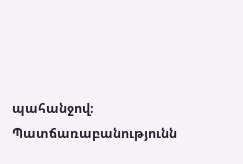պահանջով։ Պատճառաբանությունն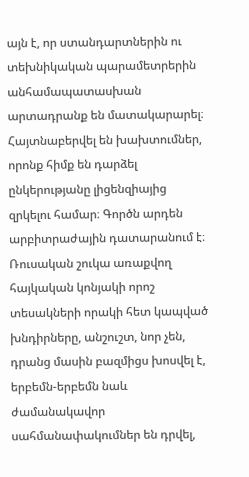այն է, որ ստանդարտներին ու տեխնիկական պարամետրերին անհամապատասխան արտադրանք են մատակարարել։
Հայտնաբերվել են խախտումներ, որոնք հիմք են դարձել ընկերությանը լիցենզիայից զրկելու համար։ Գործն արդեն արբիտրաժային դատարանում է։
Ռուսական շուկա առաքվող հայկական կոնյակի որոշ տեսակների որակի հետ կապված խնդիրները, անշուշտ, նոր չեն, դրանց մասին բազմիցս խոսվել է, երբեմն-երբեմն նաև ժամանակավոր սահմանափակումներ են դրվել,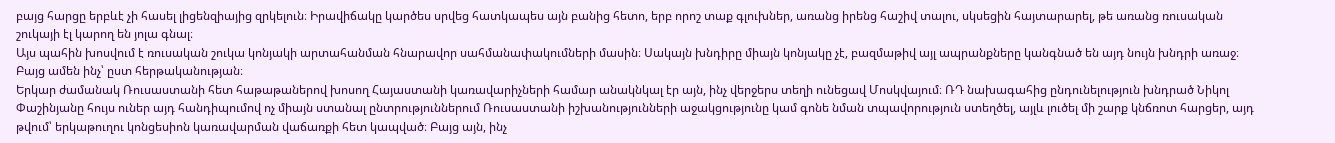բայց հարցը երբևէ չի հասել լիցենզիայից զրկելուն։ Իրավիճակը կարծես սրվեց հատկապես այն բանից հետո, երբ որոշ տաք գլուխներ, առանց իրենց հաշիվ տալու, սկսեցին հայտարարել, թե առանց ռուսական շուկայի էլ կարող են յոլա գնալ։
Այս պահին խոսվում է ռուսական շուկա կոնյակի արտահանման հնարավոր սահմանափակումների մասին։ Սակայն խնդիրը միայն կոնյակը չէ, բազմաթիվ այլ ապրանքները կանգնած են այդ նույն խնդրի առաջ։
Բայց ամեն ինչ՝ ըստ հերթականության։
Երկար ժամանակ Ռուսաստանի հետ հաթաթաներով խոսող Հայաստանի կառավարիչների համար անակնկալ էր այն, ինչ վերջերս տեղի ունեցավ Մոսկվայում։ ՌԴ նախագահից ընդունելություն խնդրած Նիկոլ Փաշինյանը հույս ուներ այդ հանդիպումով ոչ միայն ստանալ ընտրություններում Ռուսաստանի իշխանությունների աջակցությունը կամ գոնե նման տպավորություն ստեղծել, այլև լուծել մի շարք կնճռոտ հարցեր, այդ թվում՝ երկաթուղու կոնցեսիոն կառավարման վաճառքի հետ կապված։ Բայց այն, ինչ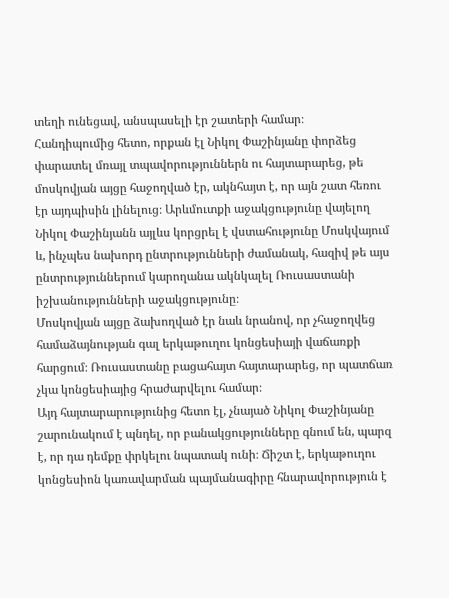տեղի ունեցավ, անսպասելի էր շատերի համար։
Հանդիպումից հետո, որքան էլ Նիկոլ Փաշինյանը փորձեց փարատել մռայլ տպավորություններն ու հայտարարեց, թե մոսկովյան այցը հաջողված էր, ակնհայտ է, որ այն շատ հեռու էր այդպիսին լինելուց։ Արևմուտքի աջակցությունը վայելող Նիկոլ Փաշինյանն այլևս կորցրել է վստահությունը Մոսկվայում և, ինչպես նախորդ ընտրությունների ժամանակ, հազիվ թե այս ընտրություններում կարողանա ակնկալել Ռուսաստանի իշխանությունների աջակցությունը։
Մոսկովյան այցը ձախողված էր նաև նրանով, որ չհաջողվեց համաձայնության գալ երկաթուղու կոնցեսիայի վաճառքի հարցում։ Ռուսաստանը բացահայտ հայտարարեց, որ պատճառ չկա կոնցեսիայից հրաժարվելու համար։
Այդ հայտարարությունից հետո էլ, չնայած Նիկոլ Փաշինյանը շարունակում է պնդել, որ բանակցությունները գնում են, պարզ է, որ դա դեմքը փրկելու նպատակ ունի։ Ճիշտ է, երկաթուղու կոնցեսիոն կառավարման պայմանագիրը հնարավորություն է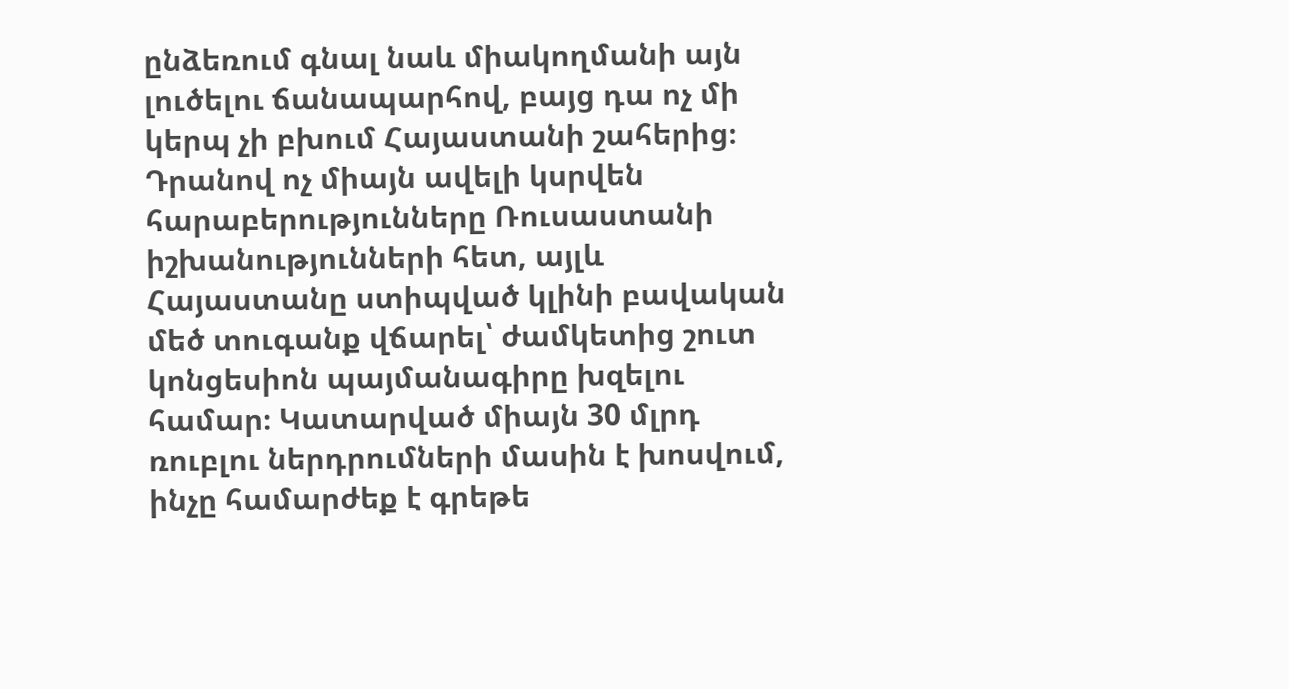ընձեռում գնալ նաև միակողմանի այն լուծելու ճանապարհով, բայց դա ոչ մի կերպ չի բխում Հայաստանի շահերից։ Դրանով ոչ միայն ավելի կսրվեն հարաբերությունները Ռուսաստանի իշխանությունների հետ, այլև Հայաստանը ստիպված կլինի բավական մեծ տուգանք վճարել՝ ժամկետից շուտ կոնցեսիոն պայմանագիրը խզելու համար։ Կատարված միայն 30 մլրդ ռուբլու ներդրումների մասին է խոսվում, ինչը համարժեք է գրեթե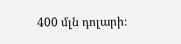400 մլն դոլարի։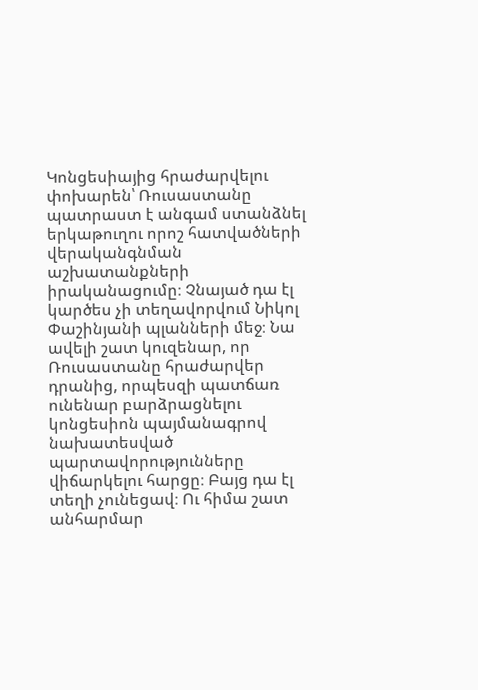Կոնցեսիայից հրաժարվելու փոխարեն՝ Ռուսաստանը պատրաստ է անգամ ստանձնել երկաթուղու որոշ հատվածների վերականգնման աշխատանքների իրականացումը։ Չնայած դա էլ կարծես չի տեղավորվում Նիկոլ Փաշինյանի պլանների մեջ։ Նա ավելի շատ կուզենար, որ Ռուսաստանը հրաժարվեր դրանից, որպեսզի պատճառ ունենար բարձրացնելու կոնցեսիոն պայմանագրով նախատեսված պարտավորությունները վիճարկելու հարցը։ Բայց դա էլ տեղի չունեցավ։ Ու հիմա շատ անհարմար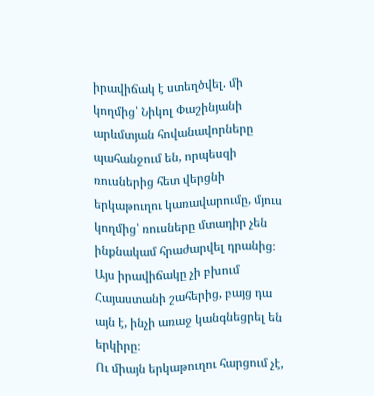իրավիճակ է ստեղծվել. մի կողմից՝ Նիկոլ Փաշինյանի արևմտյան հովանավորները պահանջում են, որպեսզի ռուսներից հետ վերցնի երկաթուղու կառավարումը, մյուս կողմից՝ ռուսները մտադիր չեն ինքնակամ հրաժարվել դրանից։ Այս իրավիճակը չի բխում Հայաստանի շահերից, բայց դա այն է, ինչի առաջ կանգնեցրել են երկիրը։
Ու միայն երկաթուղու հարցում չէ,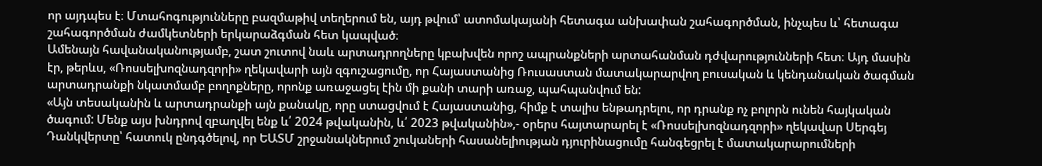որ այդպես է։ Մտահոգությունները բազմաթիվ տեղերում են, այդ թվում՝ ատոմակայանի հետագա անխափան շահագործման, ինչպես և՝ հետագա շահագործման ժամկետների երկարաձգման հետ կապված։
Ամենայն հավանականությամբ, շատ շուտով նաև արտադրողները կբախվեն որոշ ապրանքների արտահանման դժվարությունների հետ։ Այդ մասին էր, թերևս, «Ռոսսելխոզնադզորի» ղեկավարի այն զգուշացումը, որ Հայաստանից Ռուսաստան մատակարարվող բուսական և կենդանական ծագման արտադրանքի նկատմամբ բողոքները, որոնք առաջացել էին մի քանի տարի առաջ, պահպանվում են:
«Այն տեսականին և արտադրանքի այն քանակը, որը ստացվում է Հայաստանից, հիմք է տալիս ենթադրելու, որ դրանք ոչ բոլորն ունեն հայկական ծագում: Մենք այս խնդրով զբաղվել ենք և՛ 2024 թվականին, և՛ 2023 թվականին»,- օրերս հայտարարել է «Ռոսսելխոզնադզորի» ղեկավար Սերգեյ Դանկվերտը՝ հատուկ ընդգծելով, որ ԵԱՏՄ շրջանակներում շուկաների հասանելիության դյուրինացումը հանգեցրել է մատակարարումների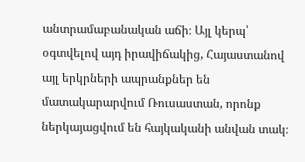անտրամաբանական աճի։ Այլ կերպ՝ օգտվելով այդ իրավիճակից, Հայաստանով այլ երկրների ապրանքներ են մատակարարվում Ռուսաստան, որոնք ներկայացվում են հայկականի անվան տակ։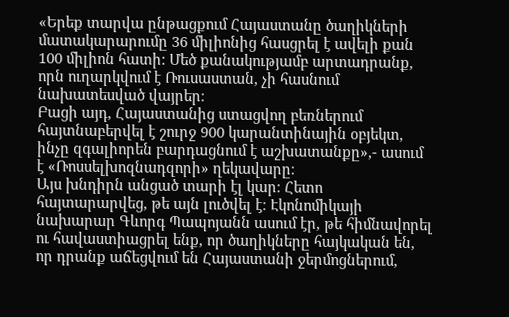«Երեք տարվա ընթացքում Հայաստանը ծաղիկների մատակարարումը 36 միլիոնից հասցրել է ավելի քան 100 միլիոն հատի: Մեծ քանակությամբ արտադրանք, որն ուղարկվում է Ռուսաստան, չի հասնում նախատեսված վայրեր։
Բացի այդ, Հայաստանից ստացվող բեռներում հայտնաբերվել է շուրջ 900 կարանտինային օբյեկտ, ինչը զգալիորեն բարդացնում է աշխատանքը»,- ասում է «Ռոսսելխոզնադզորի» ղեկավարը։
Այս խնդիրն անցած տարի էլ կար։ Հետո հայտարարվեց, թե այն լուծվել է։ Էկոնոմիկայի նախարար Գևորգ Պապոյանն ասում էր, թե հիմնավորել ու հավաստիացրել ենք, որ ծաղիկները հայկական են, որ դրանք աճեցվում են Հայաստանի ջերմոցներում,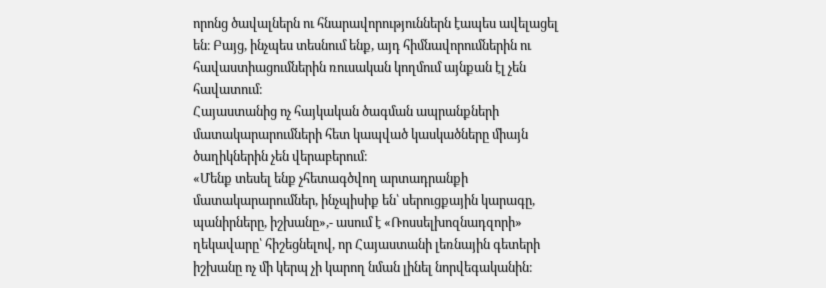որոնց ծավալներն ու հնարավորություններն էապես ավելացել են։ Բայց, ինչպես տեսնում ենք, այդ հիմնավորումներին ու հավաստիացումներին ռուսական կողմում այնքան էլ չեն հավատում։
Հայաստանից ոչ հայկական ծագման ապրանքների մատակարարումների հետ կապված կասկածները միայն ծաղիկներին չեն վերաբերում։
«Մենք տեսել ենք չհետագծվող արտադրանքի մատակարարումներ, ինչպիսիք են՝ սերուցքային կարագը, պանիրները, իշխանը»,- ասում է «Ռոսսելխոզնադզորի» ղեկավարը՝ հիշեցնելով, որ Հայաստանի լեռնային գետերի իշխանը ոչ մի կերպ չի կարող նման լինել նորվեգականին։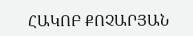ՀԱԿՈԲ ՔՈՉԱՐՅԱՆ